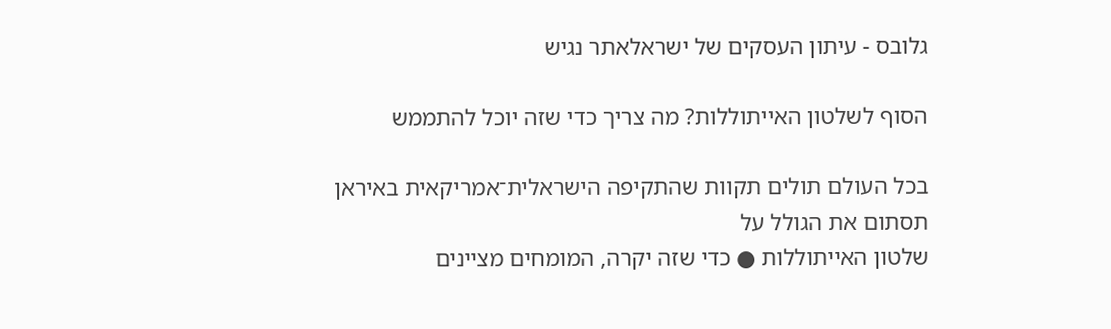גלובס - עיתון העסקים של ישראלאתר נגיש

הסוף לשלטון האייתוללות? מה צריך כדי שזה יוכל להתממש

בכל העולם תולים תקוות שהתקיפה הישראלית־אמריקאית באיראן תסתום את הגולל על
שלטון האייתוללות ● כדי שזה יקרה, המומחים מציינים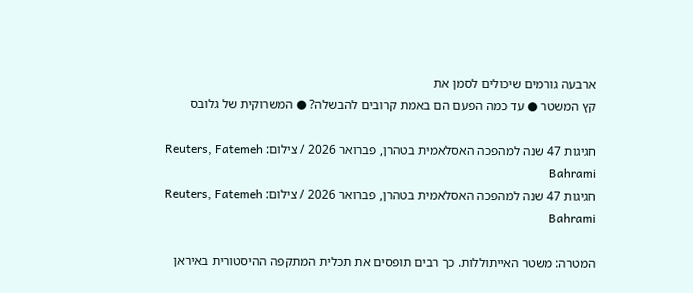ארבעה גורמים שיכולים לסמן את
קץ המשטר ● עד כמה הפעם הם באמת קרובים להבשלה? ● המשרוקית של גלובס

חגיגות 47 שנה למהפכה האסלאמית בטהרן, פברואר 2026 / צילום: Reuters, Fatemeh Bahrami
חגיגות 47 שנה למהפכה האסלאמית בטהרן, פברואר 2026 / צילום: Reuters, Fatemeh Bahrami

המטרה: משטר האייתוללות. כך רבים תופסים את תכלית המתקפה ההיסטורית באיראן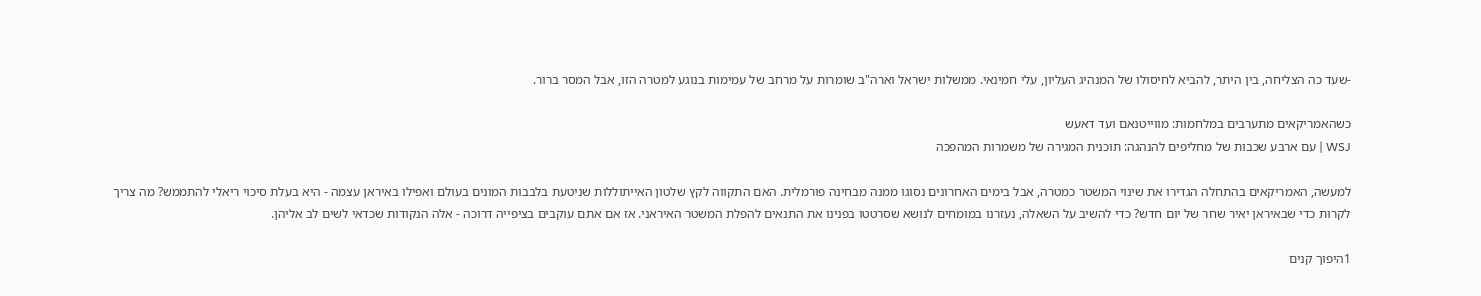-שעד כה הצליחה, בין היתר, להביא לחיסולו של המנהיג העליון, עלי חמינאי. ממשלות ישראל וארה"ב שומרות על מרחב של עמימות בנוגע למטרה הזו, אבל המסר ברור.

כשהאמריקאים מתערבים במלחמות: מווייטנאם ועד דאעש
WSJ | עם ארבע שכבות של מחליפים להנהגה: תוכנית המגירה של משמרות המהפכה

למעשה, האמריקאים בהתחלה הגדירו את שינוי המשטר כמטרה, אבל בימים האחרונים נסוגו ממנה מבחינה פורמלית. האם התקווה לקץ שלטון האייתוללות שניטעת בלבבות המונים בעולם ואפילו באיראן עצמה - היא בעלת סיכוי ריאלי להתממש? מה צריך לקרות כדי שבאיראן יאיר שחר של יום חדש? כדי להשיב על השאלה, נעזרנו במומחים לנושא שסרטטו בפנינו את התנאים להפלת המשטר האיראני. אז אם אתם עוקבים בציפייה דרוכה - אלה הנקודות שכדאי לשים לב אליהן.

1היפוך קנים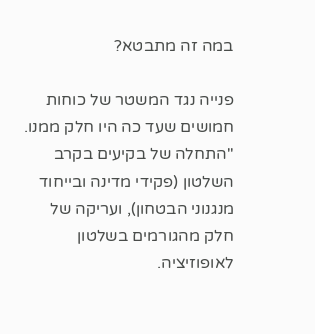במה זה מתבטא?

פנייה נגד המשטר של כוחות חמושים שעד כה היו חלק ממנו. "התחלה של בקיעים בקרב השלטון (פקידי מדינה ובייחוד מנגנוני הבטחון), ועריקה של חלק מהגורמים בשלטון לאופוזיציה.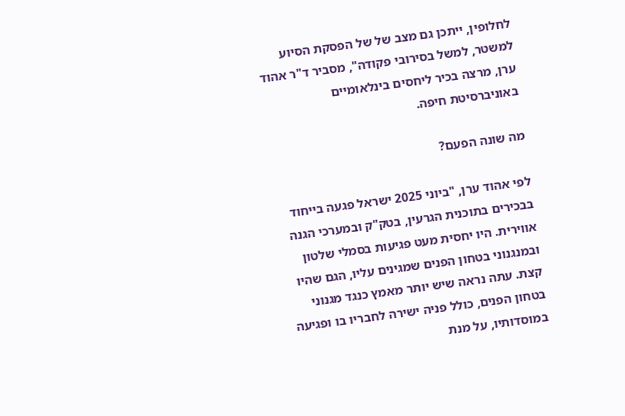לחלופין, ייתכן גם מצב של של הפסקת הסיוע למשטר, למשל בסירובי פקודה", מסביר ד"ר אהוד ערן, מרצה בכיר ליחסים בינלאומיים באוניברסיטת חיפה.

מה שונה הפעם?

לפי אהוד ערן, "ביוני 2025 ישראל פגעה בייחוד בבכירים בתוכנית הגרעין, בטק"ק ובמערכי הגנה אווירית. היו יחסית מעט פגיעות בסמלי שלטון ובמנגנוני בטחון הפנים שמגינים עליו, הגם שהיו קצת. עתה נראה שיש יותר מאמץ כנגד מגנוני בטחון הפנים, כולל פניה ישירה לחבריו בו ופגיעה במוסדותיו, על מנת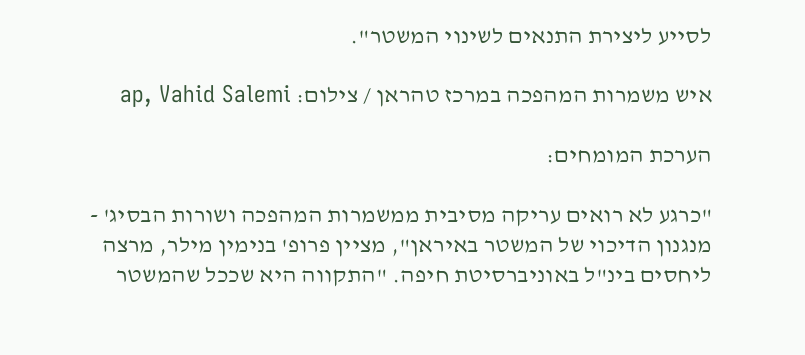לסייע ליצירת התנאים לשינוי המשטר".

איש משמרות המהפכה במרכז טהראן / צילום: ap, Vahid Salemi

הערכת המומחים:

"כרגע לא רואים עריקה מסיבית ממשמרות המהפכה ושורות הבסיג' - מנגנון הדיכוי של המשטר באיראן", מציין פרופ' בנימין מילר, מרצה ליחסים בינ"ל באוניברסיטת חיפה. "התקווה היא שככל שהמשטר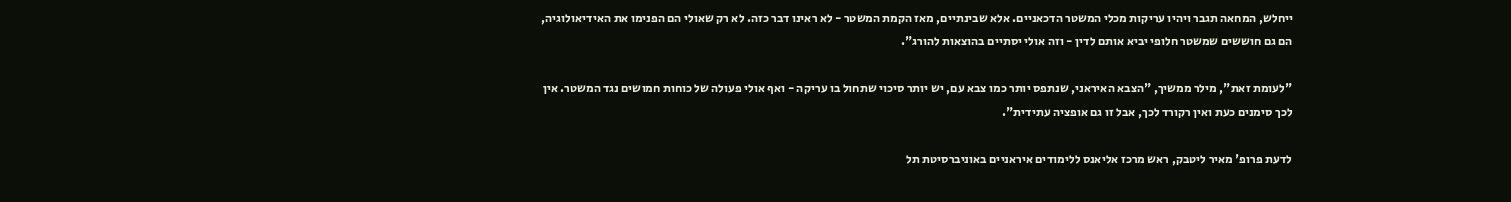ייחלש, המחאה תגבר ויהיו עריקות מכלי המשטר הדכאניים. אלא שבינתיים, מאז הקמת המשטר - לא ראינו דבר כזה. לא רק שאולי הם הפנימו את האידיאולוגיה, הם גם חוששים שמשטר חלופי יביא אותם לדין - וזה אולי יסתיים בהוצאות להורג".

"לעומת זאת", מילר ממשיך, "הצבא האיראני, שנתפס יותר כמו צבא עם, יש יותר סיכוי שתחול בו עריקה - ואף אולי פעולה של כוחות חמושים נגד המשטר. אין לכך סימנים כעת ואין רקורד לכך, אבל זו גם אופציה עתידית".

לדעת פרופ' מאיר ליטבק, ראש מרכז אליאנס ללימודים איראניים באוניברסיטת תל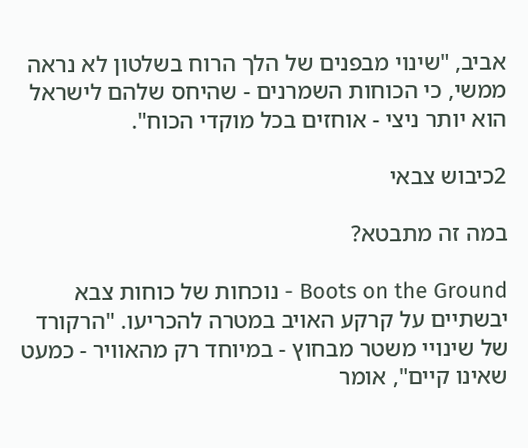אביב, "שינוי מבפנים של הלך הרוח בשלטון לא נראה ממשי, כי הכוחות השמרנים - שהיחס שלהם לישראל הוא יותר ניצי - אוחזים בכל מוקדי הכוח".

2כיבוש צבאי

במה זה מתבטא?

Boots on the Ground - נוכחות של כוחות צבא יבשתיים על קרקע האויב במטרה להכריעו. "הרקורד של שינויי משטר מבחוץ - במיוחד רק מהאוויר - כמעט שאינו קיים", אומר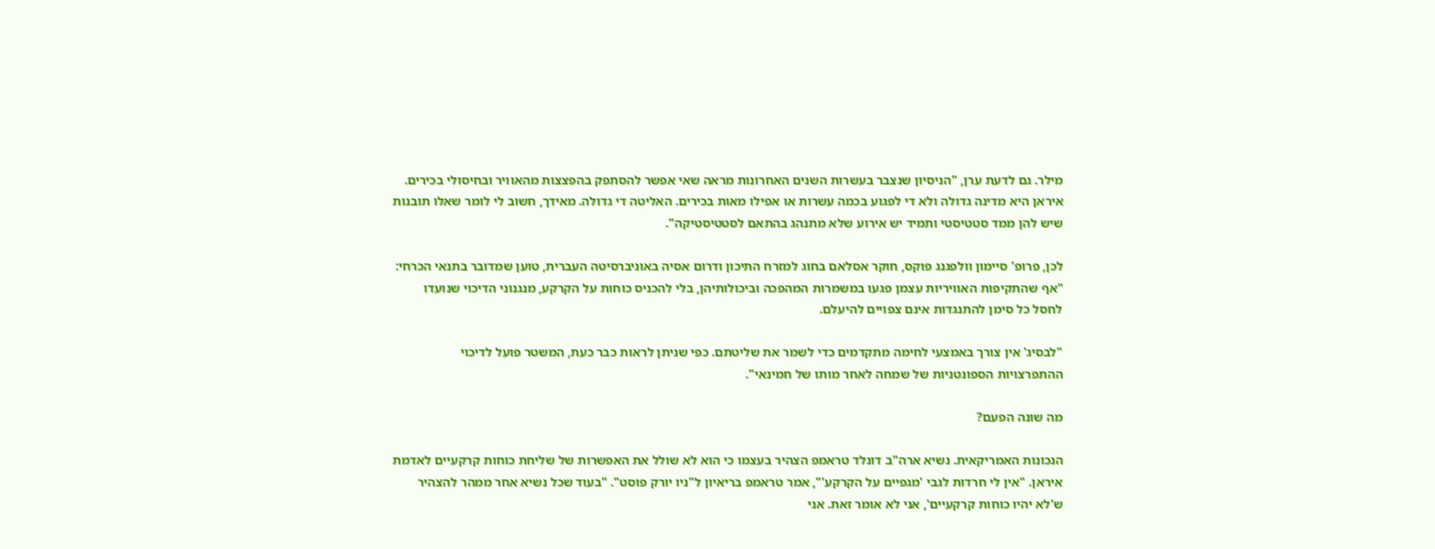מילר. גם לדעת ערן, "הניסיון שנצבר בעשרות השנים האחרונות מראה שאי אפשר להסתפק בהפצצות מהאוויר ובחיסולי בכירים. איראן היא מדינה גדולה ולא די לפגוע בכמה עשרות או אפילו מאות בכירים. האליטה די גדולה. מאידך, חשוב לי לומר שאלו תובנות שיש להן ממד סטטיסטי ותמיד יש אירוע שלא מתנהג בהתאם לסטטיסטיקה".

לכן, פרופ’ סיימון וולפגנג פוקס, חוקר אסלאם בחוג למזרח התיכון ודרום אסיה באוניברסיטה העברית, טוען שמדובר בתנאי הכרחי: "אף שהתקיפות האוויריות עצמן פגעו במשמרות המהפכה וביכולותיהן, בלי להכניס כוחות על הקרקע, מנגנוני הדיכוי שנועדו לחסל כל סימן להתנגדות אינם צפויים להיעלם.

"לבסיג' אין צורך באמצעי לחימה מתקדמים כדי לשמר את שליטתם. כפי שניתן לראות כבר כעת, המשטר פועל לדיכוי ההתפרצויות הספונטניות של שמחה לאחר מותו של חמינאי".

מה שונה הפעם?

הנכונות האמריקאית. נשיא ארה"ב דונלד טראמפ הצהיר בעצמו כי הוא לא שולל את האפשרות של שליחת כוחות קרקעיים לאדמת איראן. "אין לי חרדות לגבי 'מגפיים על הקרקע'", אמר טראמפ בריאיון ל"ניו יורק פוסט". "בעוד שכל נשיא אחר ממהר להצהיר ש'לא יהיו כוחות קרקעיים', אני לא אומר זאת. אני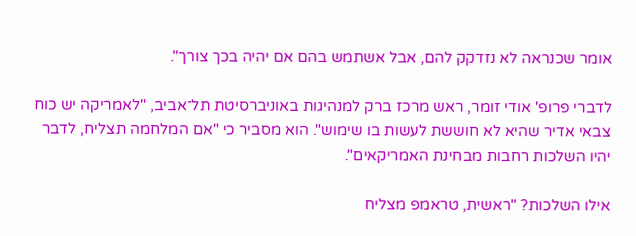אומר שכנראה לא נזדקק להם, אבל אשתמש בהם אם יהיה בכך צורך".

לדברי פרופ' אודי זומר, ראש מרכז ברק למנהיגות באוניברסיטת תל־אביב, "לאמריקה יש כוח צבאי אדיר שהיא לא חוששת לעשות בו שימוש". הוא מסביר כי "אם המלחמה תצליח, לדבר יהיו השלכות רחבות מבחינת האמריקאים".

אילו השלכות? "ראשית, טראמפ מצליח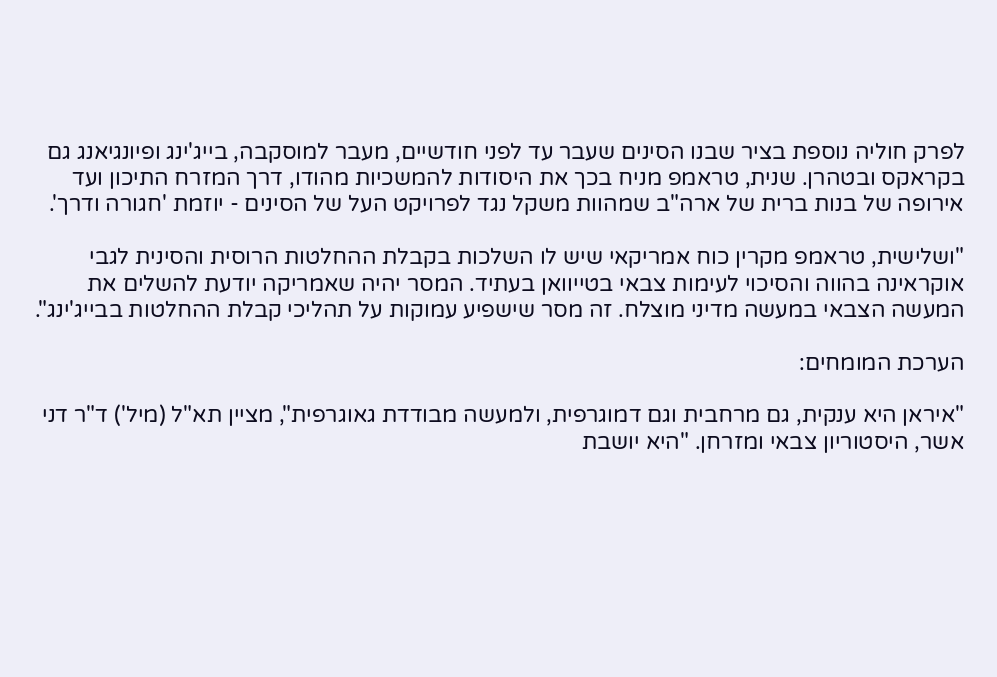לפרק חוליה נוספת בציר שבנו הסינים שעבר עד לפני חודשיים, מעבר למוסקבה, בייג'ינג ופיונגיאנג גם בקראקס ובטהרן. שנית, טראמפ מניח בכך את היסודות להמשכיות מהודו, דרך המזרח התיכון ועד אירופה של בנות ברית של ארה"ב שמהוות משקל נגד לפרויקט העל של הסינים - יוזמת 'חגורה ודרך'.

"ושלישית, טראמפ מקרין כוח אמריקאי שיש לו השלכות בקבלת ההחלטות הרוסית והסינית לגבי אוקראינה בהווה והסיכוי לעימות צבאי בטייוואן בעתיד. המסר יהיה שאמריקה יודעת להשלים את המעשה הצבאי במעשה מדיני מוצלח. זה מסר שישפיע עמוקות על תהליכי קבלת ההחלטות בבייג'ינג".

הערכת המומחים:

"איראן היא ענקית, גם מרחבית וגם דמוגרפית, ולמעשה מבודדת גאוגרפית", מציין תא"ל (מיל') ד"ר דני אשר, היסטוריון צבאי ומזרחן. "היא יושבת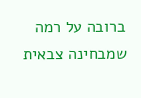ברובה על רמה שמבחינה צבאית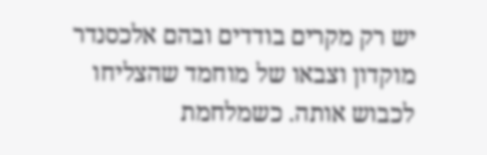יש רק מקרים בודדים ובהם אלכסנדר מוקדון וצבאו של מוחמד שהצליחו לכבוש אותה. כשמלחמת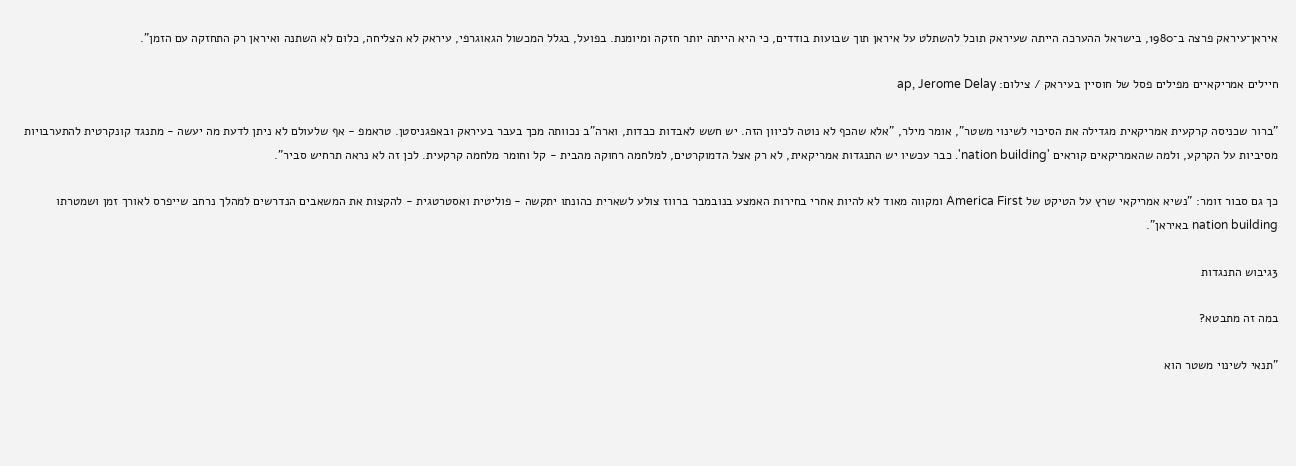איראן־עיראק פרצה ב־1980, בישראל ההערכה הייתה שעיראק תוכל להשתלט על איראן תוך שבועות בודדים, כי היא הייתה יותר חזקה ומיומנת. בפועל, בגלל המכשול הגאוגרפי, עיראק לא הצליחה, כלום לא השתנה ואיראן רק התחזקה עם הזמן".

חיילים אמריקאיים מפילים פסל של חוסיין בעיראק / צילום: ap, Jerome Delay

"ברור שכניסה קרקעית אמריקאית מגדילה את הסיכוי לשינוי משטר", אומר מילר, "אלא שהכף לא נוטה לכיוון הזה. יש חשש לאבדות כבדות, וארה"ב נכוותה מכך בעבר בעיראק ובאפגניסטן. טראמפ - אף שלעולם לא ניתן לדעת מה יעשה - מתנגד קונקרטית להתערבויות מסיביות על הקרקע, ולמה שהאמריקאים קוראים 'nation building'. כבר עכשיו יש התנגדות אמריקאית, לא רק אצל הדמוקרטים, למלחמה רחוקה מהבית - קל וחומר מלחמה קרקעית. לכן זה לא נראה תרחיש סביר".

כך גם סבור זומר: "נשיא אמריקאי שרץ על הטיקט של America First ומקווה מאוד לא להיות אחרי בחירות האמצע בנובמבר ברווז צולע לשארית כהונתו יתקשה - פוליטית ואסטרטגית - להקצות את המשאבים הנדרשים למהלך נרחב שייפרס לאורך זמן ושמטרתו nation building באיראן".

3גיבוש התנגדות

במה זה מתבטא?

"תנאי לשינוי משטר הוא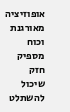אופוזיציה מאורגנת וכוח מספיק חזק שיכול להשתלט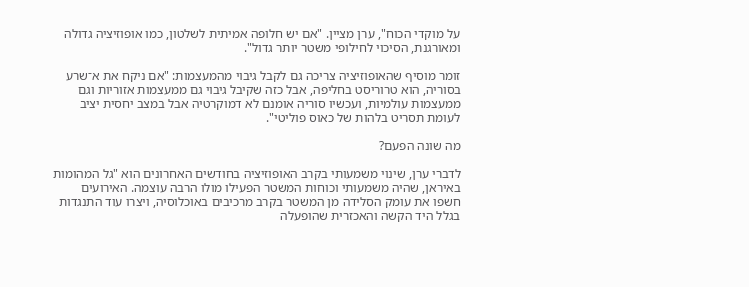על מוקדי הכוח", ערן מציין. "אם יש חלופה אמיתית לשלטון, כמו אופוזיציה גדולה ומאורגנת, הסיכוי לחילופי משטר יותר גדול".

זומר מוסיף שהאופוזיציה צריכה גם לקבל גיבוי מהמעצמות: "אם ניקח את א־שרע בסוריה, הוא טרוריסט בחליפה, אבל כזה שקיבל גיבוי גם ממעצמות אזוריות וגם ממעצמות עולמיות, ועכשיו סוריה אומנם לא דמוקרטיה אבל במצב יחסית יציב לעומת תסריט בלהות של כאוס פוליטי".

מה שונה הפעם?

לדברי ערן, שינוי משמעותי בקרב האופוזיציה בחודשים האחרונים הוא "גל המהומות באיראן, שהיה משמעותי וכוחות המשטר הפעילו מולו הרבה עוצמה. האירועים חשפו את עומק הסלידה מן המשטר בקרב מרכיבים באוכלוסיה, ויצרו עוד התנגדות בגלל היד הקשה והאכזרית שהופעלה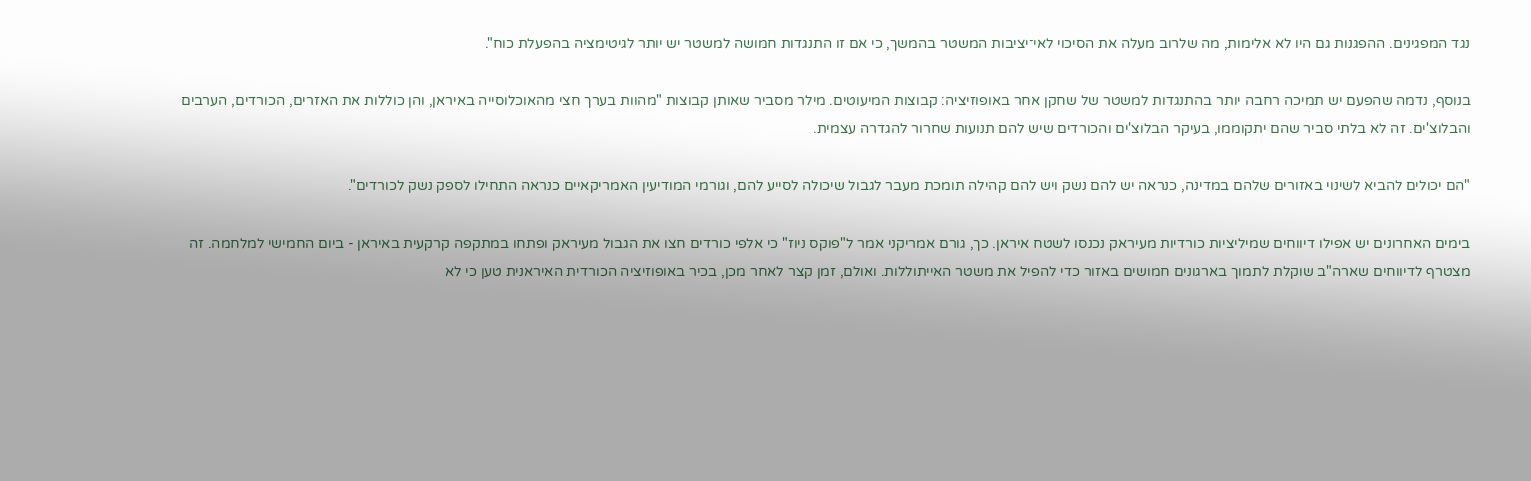נגד המפגינים. ההפגנות גם היו לא אלימות, מה שלרוב מעלה את הסיכוי לאי־יציבות המשטר בהמשך, כי אם זו התנגדות חמושה למשטר יש יותר לגיטימציה בהפעלת כוח".

בנוסף, נדמה שהפעם יש תמיכה רחבה יותר בהתנגדות למשטר של שחקן אחר באופוזיציה: קבוצות המיעוטים. מילר מסביר שאותן קבוצות "מהוות בערך חצי מהאוכלוסייה באיראן, והן כוללות את האזרים, הכורדים, הערבים והבלוצ'ים. זה לא בלתי סביר שהם יתקוממו, בעיקר הבלוצ'ים והכורדים שיש להם תנועות שחרור להגדרה עצמית.

"הם יכולים להביא לשינוי באזורים שלהם במדינה, כנראה יש להם נשק ויש להם קהילה תומכת מעבר לגבול שיכולה לסייע להם, וגורמי המודיעין האמריקאיים כנראה התחילו לספק נשק לכורדים".

בימים האחרונים יש אפילו דיווחים שמיליציות כורדיות מעיראק נכנסו לשטח איראן. כך, גורם אמריקני אמר ל"פוקס ניוז" כי אלפי כורדים חצו את הגבול מעיראק ופתחו במתקפה קרקעית באיראן - ביום החמישי למלחמה. זה מצטרף לדיווחים שארה"ב שוקלת לתמוך בארגונים חמושים באזור כדי להפיל את משטר האייתוללות. ואולם, זמן קצר לאחר מכן, בכיר באופוזיציה הכורדית האיראנית טען כי לא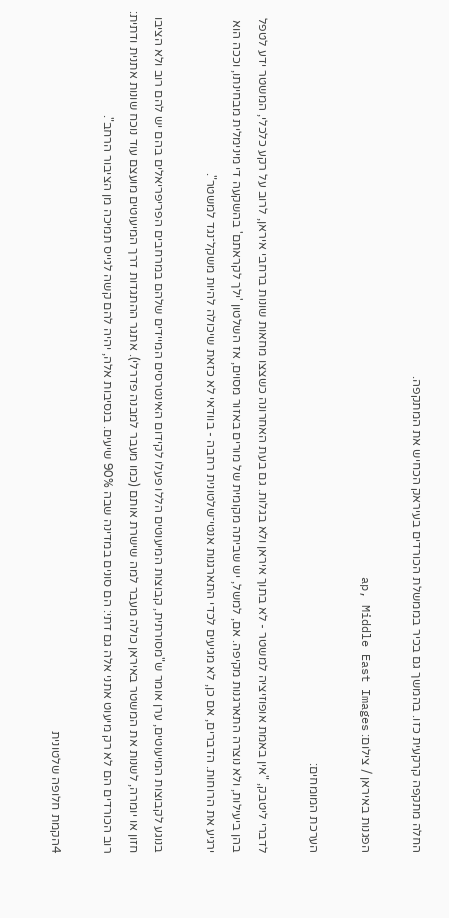החלה מתקפה קרקעית כזו. בהמשך גם בכיר בממשלת הכורדים בעיראק הכחיש את המתקפה.

הפגנות באיראן / צילום: ap, Middle East Images

הערכת המומחים:

לדברי ליטבק, "אין באמת אופוזיציה למשטר - לא בתוך איראן ולא בגלות. גם בעת האחרונה כשצצו מחאות שונות ברחבי איראן, לרוב על רקע כלכלי, המשטר ידע לטפל בהן ביעילות, ולא נוצרה התארגנות מקיפה. אם, למשל, יש שביתה מקומית של מורים באזור מסוים, אז השלטון 'ילך לקראתם' בהשקעה די מינימלית מבחינתו, וככה הוא ירגיע את הרוחות. הדברים, אם כן, לא מגיעים לכדי התארגנות אנטי־שלטונית רחבה - בוודאי לא כזאת שיכולה להיות משקל־נגד למשטר".

בנוגע לקבוצות המיעוטים, ערן אומר ש"מסורתית, קבוצות המיעוטים הללו פעלו לקידום האינטרסים המיידים שלהם במרחבים הפריפריאלים בהם יש להם רוב ולא הציבו חזון או יומרה, לשנות את המשטר באיראן כולה מעבר למה שישרת אותם (כמו מעבר למבנה פדרלי). אתגר ההתגדות דרך המיעוטים מועצם עוד נוכח שונות אתנית ודתית: רוב הכורדים הם לא רק מיעוט אתני אלה גם דתי: הם סונים במדינה שבה 90% שיעים. בנסיבות אלה, יהיה להם קשה לגייס תמיכה מן הציבור הרחב".

4הקמת חלופה שלטונית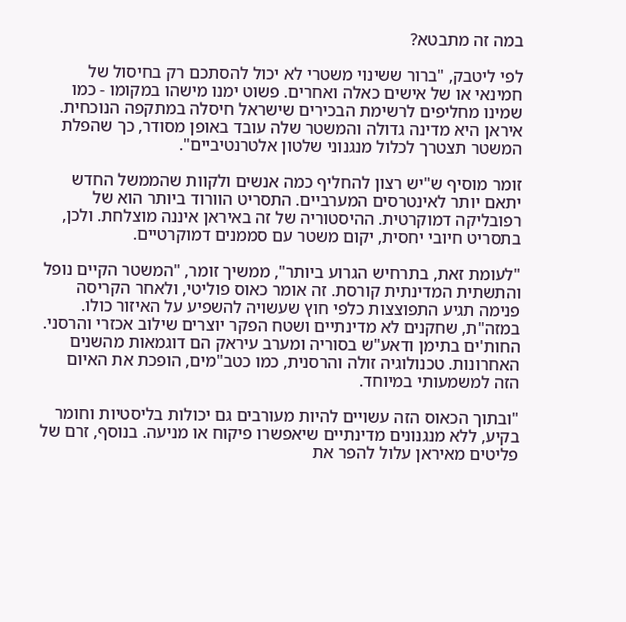במה זה מתבטא?

לפי ליטבק, "ברור ששינוי משטרי לא יכול להסתכם רק בחיסול של חמינאי או של אישים כאלה ואחרים. פשוט ימנו מישהו במקומו - כמו שמינו מחליפים לרשימת הבכירים שישראל חיסלה במתקפה הנוכחית. איראן היא מדינה גדולה והמשטר שלה עובד באופן מסודר, כך שהפלת המשטר תצטרך לכלול מנגנוני שלטון אלטרנטיביים".

זומר מוסיף ש"יש רצון להחליף כמה אנשים ולקוות שהממשל החדש יתאם יותר לאינטרסים המערביים. התסריט הוורוד ביותר הוא של רפובליקה דמוקרטית. ההיסטוריה של זה באיראן איננה מוצלחת. ולכן, בתסריט חיובי יחסית, יקום משטר עם סממנים דמוקרטיים.

"לעומת זאת, בתרחיש הגרוע ביותר", ממשיך זומר, "המשטר הקיים נופל והתשתית המדינתית קורסת. זה אומר כאוס פוליטי, ולאחר הקריסה פנימה תגיע התפוצצות כלפי חוץ שעשויה להשפיע על האיזור כולו. במזה"ת, שחקנים לא מדינתיים ושטח הפקר יוצרים שילוב אכזרי והרסני. החות'ים בתימן ודאע"ש בסוריה ומערב עיראק הם דוגמאות מהשנים האחרונות. טכנולוגיה זולה והרסנית, כמו כטב"מים, הופכת את האיום הזה למשמעותי במיוחד.

"ובתוך הכאוס הזה עשויים להיות מעורבים גם יכולות בליסטיות וחומר בקיע, ללא מנגנונים מדינתיים שיאפשרו פיקוח או מניעה. בנוסף, זרם של פליטים מאיראן עלול להפר את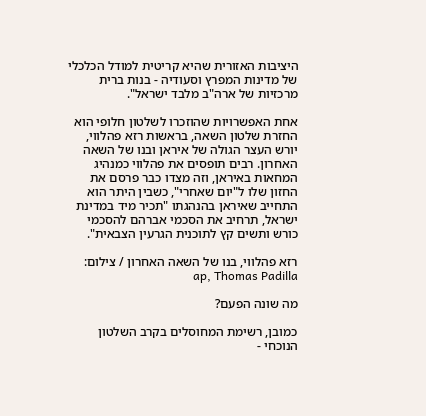היציבות האזורית שהיא קריטית למודל הכלכלי של מדינות המפרץ וסעודיה - בנות ברית מרכזיות של ארה"ב מלבד ישראל".

אחת האפשרויות שהוזכרו לשלטון חלופי הוא החזרת שלטון השאה, בראשות רזא פהלווי, יורש העצר הגולה של איראן ובנו של השאה האחרון. רבים תופסים את פהלווי כמנהיג המחאות באיראן, וזה מצדו כבר פרסם את החזון שלו ל"יום שאחרי", כשבין היתר הוא התחייב שאיראן בהנהגתו "תכיר מיד במדינת ישראל, תרחיב את הסכמי אברהם להסכמי כורש ותשים קץ לתוכנית הגרעין הצבאית".

רזא פהלווי, בנו של השאה האחרון / צילום: ap, Thomas Padilla

מה שונה הפעם?

כמובן, רשימת המחוסלים בקרב השלטון הנוכחי -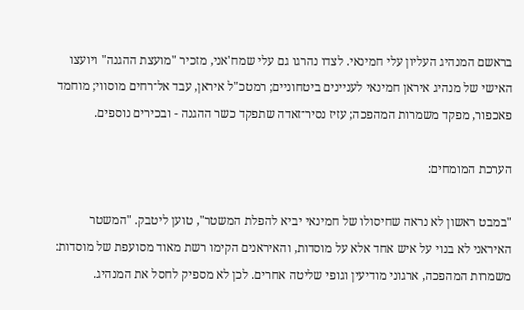בראשם המנהיג העליון עלי חמינאי. לצדו נהרגו גם עלי שמח'אני, מזכיר "מועצת ההגנה" ויועצו האישי של מנהיג איראן חמינאי לעניינים ביטחוניים; רמטכ"ל איראן, עבד אל־רחים מוסווי; מוחמד פאכפור, מפקד משמרות המהפכה; עזיז נסיר־זאדה שתפקד כשר ההגנה - ובכירים נוספים.

הערכת המומחים:

"במבט ראשון לא נראה שחיסולו של חמינאי יביא להפלת המשטר", טוען ליטבק. "המשטר האיראני לא בנוי על איש אחד אלא על מוסדות, והאיראנים הקימו רשת מאוד מסועפת של מוסדות: משמרות המהפכה, ארגוני מודיעין וגופי שליטה אחרים. לכן לא מספיק לחסל את המנהיג.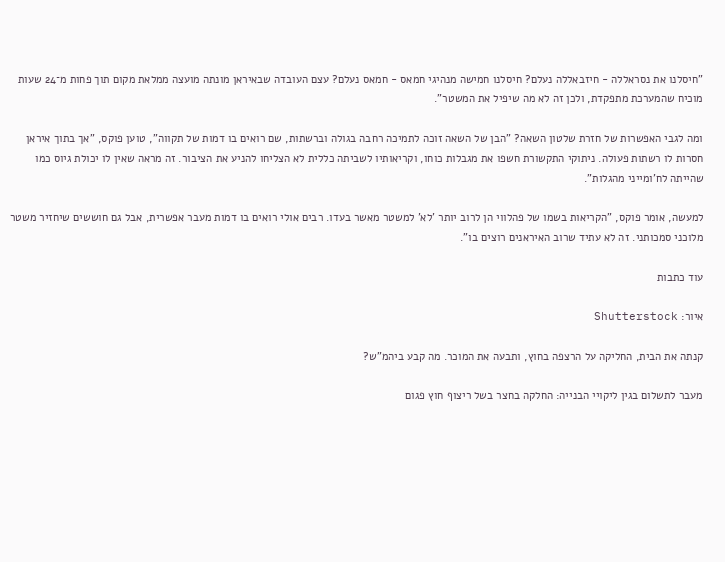"חיסלנו את נסראללה - חיזבאללה נעלם? חיסלנו חמישה מנהיגי חמאס - חמאס נעלם? עצם העובדה שבאיראן מונתה מועצה ממלאת מקום תוך פחות מ־24 שעות מוכיח שהמערכת מתפקדת, ולכן זה לא מה שיפיל את המשטר".

ומה לגבי האפשרות של חזרת שלטון השאה? "הבן של השאה זוכה לתמיכה רחבה בגולה וברשתות, שם רואים בו דמות של תקווה", טוען פוקס, "אך בתוך איראן חסרות לו רשתות פעולה. ניתוקי התקשורת חשפו את מגבלות כוחו, וקריאותיו לשביתה כללית לא הצליחו להניע את הציבור. זה מראה שאין לו יכולת גיוס כמו שהייתה לח'ומייני מהגלות".

למעשה, אומר פוקס, "הקריאות בשמו של פהלווי הן לרוב יותר 'לא' למשטר מאשר בעדו. רבים אולי רואים בו דמות מעבר אפשרית, אבל גם חוששים שיחזיר משטר מלוכני סמכותני. זה לא עתיד שרוב האיראנים רוצים בו".

עוד כתבות

איור: Shutterstock

קנתה את הבית, החליקה על הרצפה בחוץ, ותבעה את המוכר. מה קבע ביהמ"ש?

מעבר לתשלום בגין ליקויי הבנייה: החלקה בחצר בשל ריצוף חוץ פגום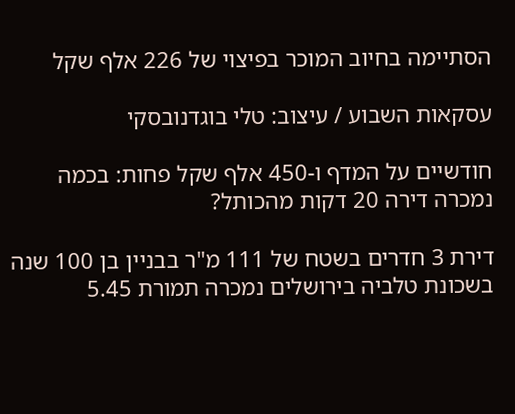הסתיימה בחיוב המוכר בפיצוי של 226 אלף שקל

עסקאות השבוע / עיצוב: טלי בוגדנובסקי

חודשיים על המדף ו-450 אלף שקל פחות: בכמה נמכרה דירה 20 דקות מהכותל?

דירת 3 חדרים בשטח של 111 מ"ר בבניין בן 100 שנה בשכונת טלביה בירושלים נמכרה תמורת 5.45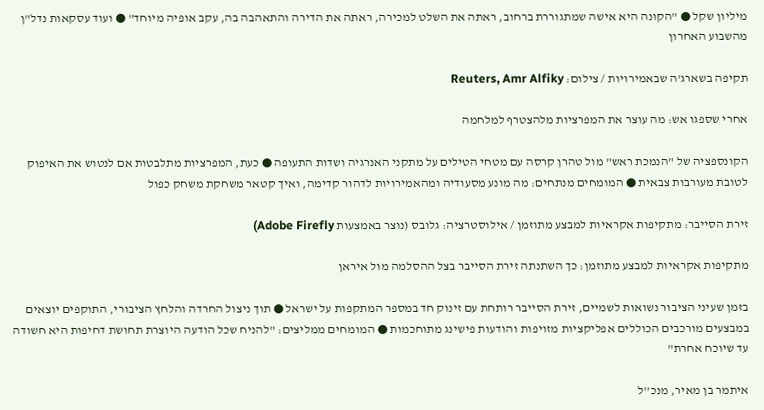מיליון שקל ● "הקונה היא אישה שמתגוררת ברחוב, ראתה את השלט למכירה, ראתה את הדירה והתאהבה בה, עקב אופיה מיוחד" ● ועוד עסקאות נדל"ן מהשבוע האחרון

תקיפה בשארג'ה שבאמירויות / צילום: Reuters, Amr Alfiky

אחרי שספגו אש: מה עוצר את המפרציות מלהצטרף למלחמה

הקונספציה של "הנמכת ראש" מול טהרן קרסה עם מטחי הטילים על מתקני האנרגיה ושדות התעופה ● כעת, המפרציות מתלבטות אם לנטוש את האיפוק לטובת מעורבות צבאית ● המומחים מנתחים: מה מונע מסעודיה ומהאמירויות לדהור קדימה, ואיך קטאר משחקת משחק כפול

זירת הסייבר: מתקיפות אקראיות למבצע מתוזמן / אילוסטרציה: גלובס (נוצר באמצעות Adobe Firefly)

מתקיפות אקראיות למבצע מתוזמן: כך השתנתה זירת הסייבר בצל ההסלמה מול איראן

בזמן שעיני הציבור נשואות לשמיים, זירת הסייבר רותחת עם זינוק חד במספר המתקפות על ישראל ● תוך ניצול החרדה והלחץ הציבורי, התוקפים יוצאים במבצעים מורכבים הכוללים אפליקציות מזויפות והודעות פישינג מתוחכמות ● המומחים ממליצים: "להניח שכל הודעה היוצרת תחושת דחיפות היא חשודה עד שיוכח אחרת"

איתמר בן מאיר, מנכ''ל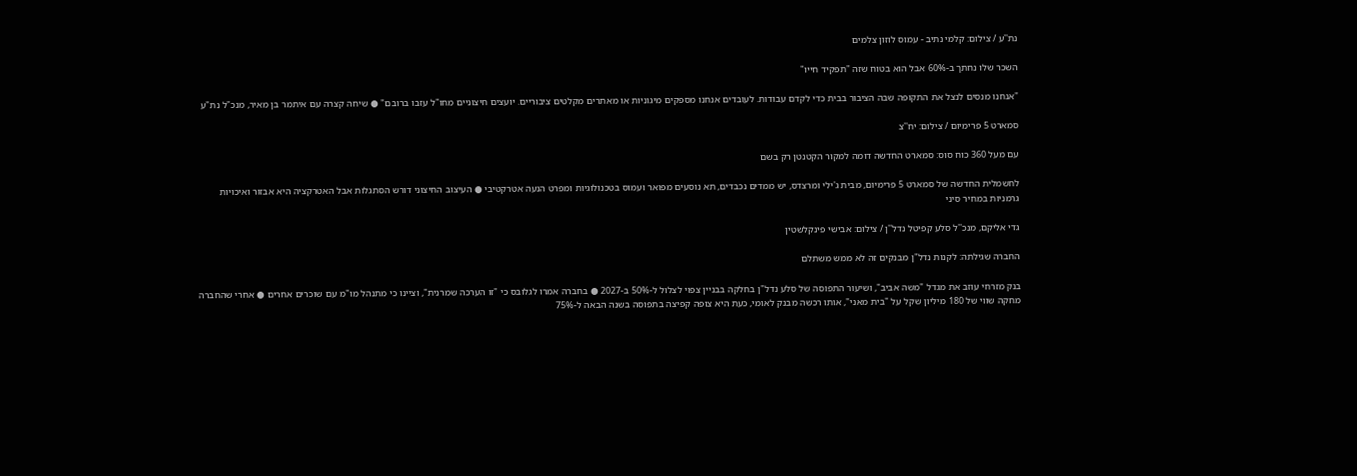נת''ע / צילום: קלמי נתיב - עמוס לוזון צלמים

השכר שלו נחתך ב-60% אבל הוא בטוח שזה "תפקיד חייו"

"אנחנו מנסים לנצל את התקופה שבה הציבור בבית כדי לקדם עבודות. לעובדים אנחנו מספקים מיגוניות או מאתרים מקלטים ציבוריים. יועצים חיצוניים מחו"ל עזבו ברובם" ● שיחה קצרה עם איתמר בן מאיר, מנכ"ל נת"ע

סמארט 5 פרימיום / צילום: יח''צ

עם מעל 360 כוח סוס: סמארט החדשה דומה למקור הקטנטן רק בשם

לחשמלית החדשה של סמארט 5 פרימיום, מבית ג'ילי ומרצדס, יש ממדים נכבדים, תא נוסעים מפואר ועמוס בטכנולוגיות ומפרט הנעה אטרקטיבי ● העיצוב החיצוני דורש הסתגלות אבל האטרקציה היא אבזור ואיכויות גרמניות במחיר סיני

גדי אליקם, מנכ''ל סלע קפיטל נדל''ן / צילום: אבישי פינקלשטין

החברה שגילתה: לקנות נדל"ן מבנקים זה לא ממש משתלם

בנק מזרחי עוזב את מגדל "משה אביב", ושיעור התפוסה של סלע נדל"ן בחלקה בבניין צפוי לצלול ל-50% ב-2027 ● בחברה אמרו לגלובס כי "זו הערכה שמרנית", וציינו כי מתנהל מו"מ עם שוכרים אחרים ● אחרי שהחברה מחקה שווי של 180 מיליון שקל על "בית מאני", אותו רכשה מבנק לאומי, כעת היא צופה קפיצה בתפוסה בשנה הבאה ל-75%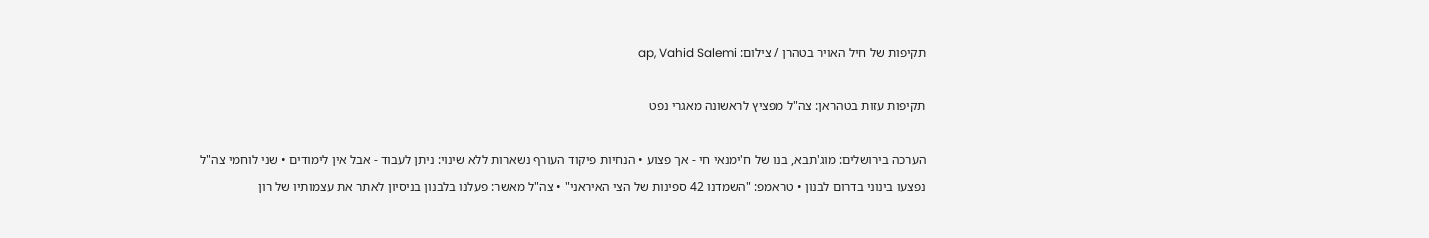תקיפות של חיל האויר בטהרן / צילום: ap, Vahid Salemi

תקיפות עזות בטהראן: צה"ל מפציץ לראשונה מאגרי נפט

הערכה בירושלים: מוג'תבא, בנו של ח'ימנאי חי - אך פצוע • הנחיות פיקוד העורף נשארות ללא שינוי: ניתן לעבוד - אבל אין לימודים • שני לוחמי צה"ל נפצעו בינוני בדרום לבנון • טראמפ: "השמדנו 42 ספינות של הצי האיראני" • צה"ל מאשר: פעלנו בלבנון בניסיון לאתר את עצמותיו של רון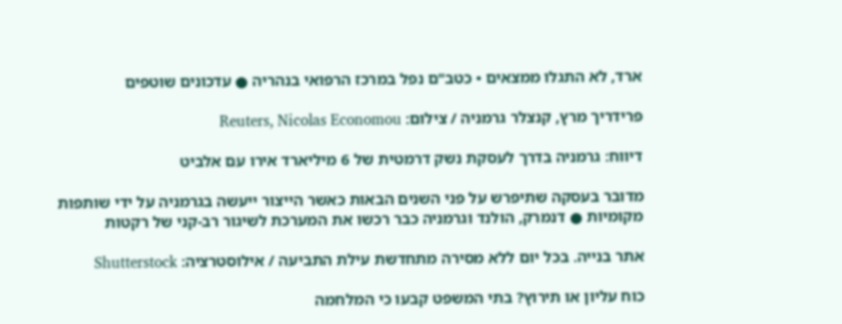ארד, לא התגלו ממצאים • כטב"ם נפל במרכז הרפואי בנהריה ● עדכונים שוטפים

פרידריך מרץ, קנצלר גרמניה / צילום: Reuters, Nicolas Economou

דיווח: גרמניה בדרך לעסקת נשק דרמטית של 6 מיליארד אירו עם אלביט

מדובר בעסקה שתיפרש על פני השנים הבאות כאשר הייצור ייעשה בגרמניה על ידי שותפות מקומיות ● דנמרק, הולנד וגרמניה כבר רכשו את המערכת לשיגור רב-קני של רקטות

אתר בנייה. בכל יום ללא מסירה מתחדשת עילת התביעה / אילוסטרציה: Shutterstock

כוח עליון או תירוץ? בתי המשפט קבעו כי המלחמה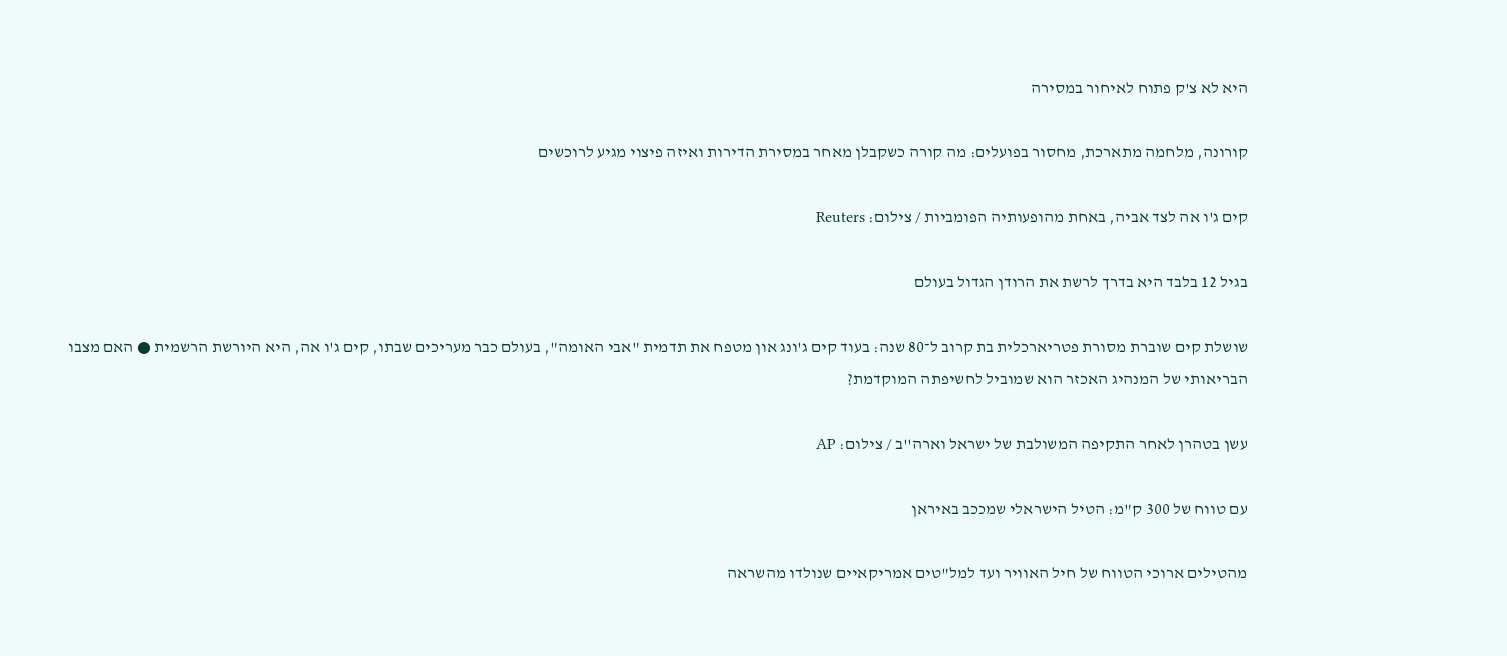היא לא צ'ק פתוח לאיחור במסירה

קורונה, מלחמה מתארכת, מחסור בפועלים: מה קורה כשקבלן מאחר במסירת הדירות ואיזה פיצוי מגיע לרוכשים

קים ג'ו אה לצד אביה, באחת מהופעותיה הפומביות / צילום: Reuters

בגיל 12 בלבד היא בדרך לרשת את הרודן הגדול בעולם

שושלת קים שוברת מסורת פטריארכלית בת קרוב ל־80 שנה: בעוד קים ג'ונג און מטפח את תדמית "אבי האומה", בעולם כבר מעריכים שבתו, קים ג'ו אה, היא היורשת הרשמית ● האם מצבו הבריאותי של המנהיג האכזר הוא שמוביל לחשיפתה המוקדמת?

עשן בטהרן לאחר התקיפה המשולבת של ישראל וארה''ב / צילום: AP

עם טווח של 300 ק"מ: הטיל הישראלי שמככב באיראן

מהטילים ארוכי הטווח של חיל האוויר ועד למל"טים אמריקאיים שנולדו מהשראה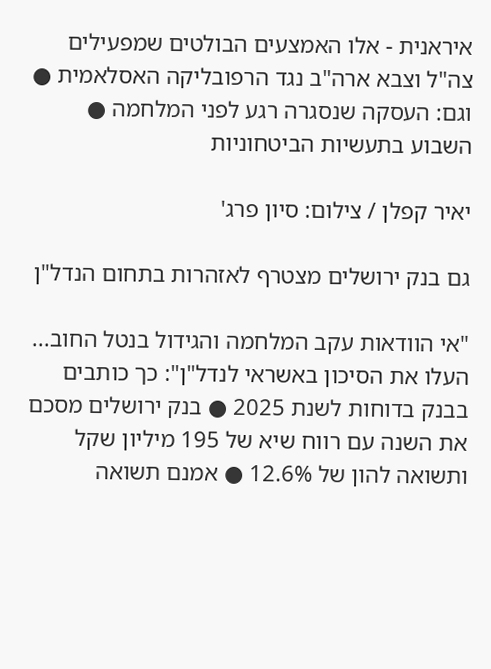איראנית - אלו האמצעים הבולטים שמפעילים צה"ל וצבא ארה"ב נגד הרפובליקה האסלאמית ● וגם: העסקה שנסגרה רגע לפני המלחמה ● השבוע בתעשיות הביטחוניות

יאיר קפלן / צילום: סיון פרג'

גם בנק ירושלים מצטרף לאזהרות בתחום הנדל"ן

"אי הוודאות עקב המלחמה והגידול בנטל החוב... העלו את הסיכון באשראי לנדל"ן": כך כותבים בבנק בדוחות לשנת 2025 ● בנק ירושלים מסכם את השנה עם רווח שיא של 195 מיליון שקל ותשואה להון של 12.6% ● אמנם תשואה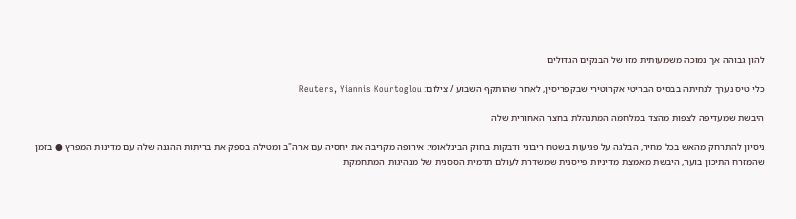להון גבוהה אך נמוכה משמעותית מזו של הבנקים הגדולים

כלי טיס נערך לנחיתה בבסיס הבריטי אקרוטירי שבקפריסין, לאחר שהותקף השבוע / צילום: Reuters, Yiannis Kourtoglou

היבשת שמעדיפה לצפות מהצד במלחמה המתנהלת בחצר האחורית שלה

ניסיון להתרחק מהאש בכל מחיר, הבלגה על פגיעות בשטח ריבוני ודבקות בחוק הבינלאומי: אירופה מקריבה את יחסיה עם ארה"ב ומטילה בספק את בריתות ההגנה שלה עם מדינות המפרץ ● בזמן שהמזרח התיכון בוער, היבשת מאמצת מדיניות פייסנית שמשדרת לעולם תדמית הססנית של מנהיגות המתחמקת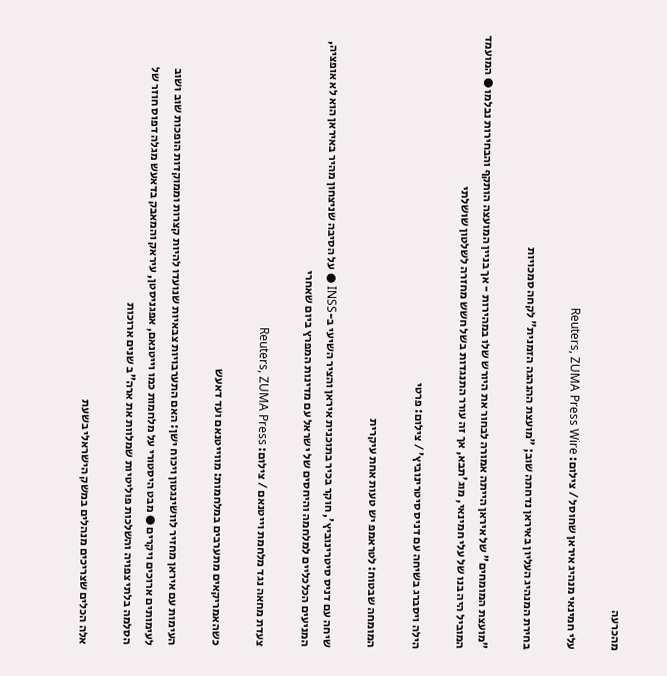מהכרעה

עלי חמינאי מנהיג איראן שחוסל / צילום: Reuters, ZUMA Press Wire

בחירת המנהיג העליון באיראן נדחתה שוב; "מועצת ההנהגה הזמנית" לקחה סמכויות

"מועצת המומחים" של איראן הייתה אמורה לבחור את היורש שלו במהירות - אך בניין המועצה הותקף והבחירות נבלמו ● המועמד המוביל היה בנו של עלי חמינאי, מוג'תבא, אך זה עורר התנגדות בשל חשש מחזרה לשלטון שושלתי

הילה ויסברג בשיחה עם דניס סיטרינוביץ' / צילום: פרטי

המומחה שבטוח: לטראמפ יש טעות אחת עיקרית

שיחה עם דניס סיטרינוביץ', חוקר בכיר בתוכנית איראן והציר השיעי ב-INSS ● על הסיבה שניצחון מהיר באיראן הוא לא אופציה, המניעים הכלכליים למלחמה והיחסים של ישראל עם מדינות המפרץ ביום שאחרי

צעדת מחאה נגד מלחמת וייטנאם / צילום: Reuters, ZUMA Press

כשהאמריקאים מתערבים במלחמות: מווייטנאם ועד דאעש

העימות עם איראן מחזיר לוושינגטון ויכוח ישן: האם התערבויות צבאיות שנועדו להיות קצרות וממוקדות הופכות שוב ושוב לעימותים ארוכים ויקרים ● מבט היסטורי על מלחמות כמו וייטנאם, אפגניסטן, עיראק והמאבק בדאעש מגלה דפוס חוזר של הסלמה בלתי צפויה והשלכות פוליטיות שמלוות את ארה"ב שנים ארוכות

אלה הכלים שצריכים מנהלים במשק הישראלי בשעת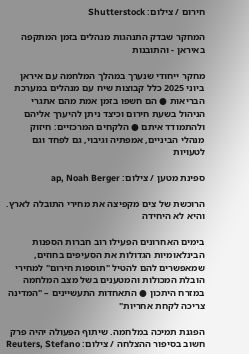חירום / צילום: Shutterstock

המחקר שבדק התנהגות מנהלים בזמן המתקפה באיראן - והתובנות

מחקר ייחודי שנערך במהלך המלחמה עם איראן ביוני 2025 כלל קבוצות שיח עם מנהלים במערכת הבריאות ● הם חשפו בזמן אמת מהם אתגרי הניהול בשעת חירום וכיצד ניתן להיערך אליהם ולהתמודד איתם ● הלקחים המרכזיים: חיזוק מנהלי הביניים, אמפתיה וגיבוי, גם לפחד וגם לטעויות

ספינת מטען / צילום: ap, Noah Berger

הרוכשת של צים מקפיצה את מחירי התובלה לארץ. והיא לא היחידה

בימים האחרונים הפעילו רוב חברות הספנות הבינלאומיות הגדולות את הסעיפים בחוזים, שמאפשרים להם להטיל "תוספות חירום" למחירי הובלת המכולות והמטענים בשל מצב המלחמה במזרח היתכון ● התאחדות התעשיינים – "המדינה צריכה לקחת אחריות"

הפגנת תמיכה במלחמה. שיתוף הפעולה יהיה פרק חשוב בסיפור ההצלחה / צילום: Reuters, Stefano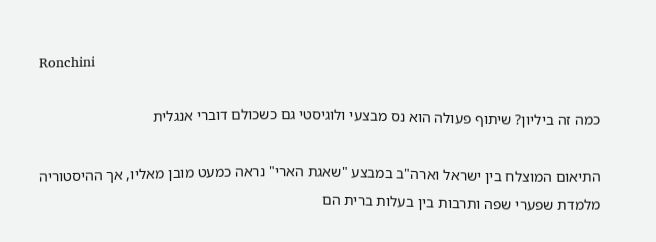Ronchini

כמה זה ביליון? שיתוף פעולה הוא נס מבצעי ולוגיסטי גם כשכולם דוברי אנגלית

התיאום המוצלח בין ישראל וארה"ב במבצע "שאגת הארי" נראה כמעט מובן מאליו, אך ההיסטוריה מלמדת שפערי שפה ותרבות בין בעלות ברית הם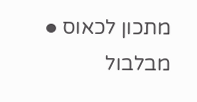מתכון לכאוס ● מבלבול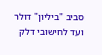סביב "ביליון" דולר ועד לחישובי דלק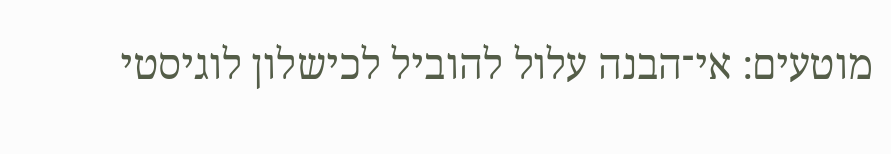מוטעים: אי־הבנה עלול להוביל לכישלון לוגיסטי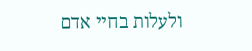ולעלות בחיי אדם